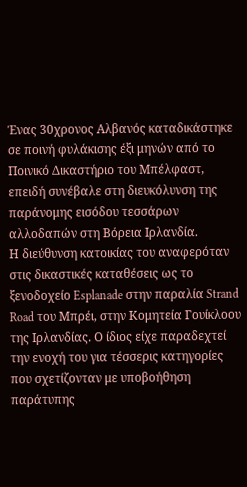Ένας 30χρονος Αλβανός καταδικάστηκε σε ποινή φυλάκισης έξι μηνών από το Ποινικό Δικαστήριο του Μπέλφαστ, επειδή συνέβαλε στη διευκόλυνση της παράνομης εισόδου τεσσάρων αλλοδαπών στη Βόρεια Ιρλανδία.
Η διεύθυνση κατοικίας του αναφερόταν στις δικαστικές καταθέσεις ως το ξενοδοχείο Esplanade στην παραλία Strand Road του Μπρέι, στην Κομητεία Γουίκλοου της Ιρλανδίας. Ο ίδιος είχε παραδεχτεί την ενοχή του για τέσσερις κατηγορίες που σχετίζονταν με υποβοήθηση παράτυπης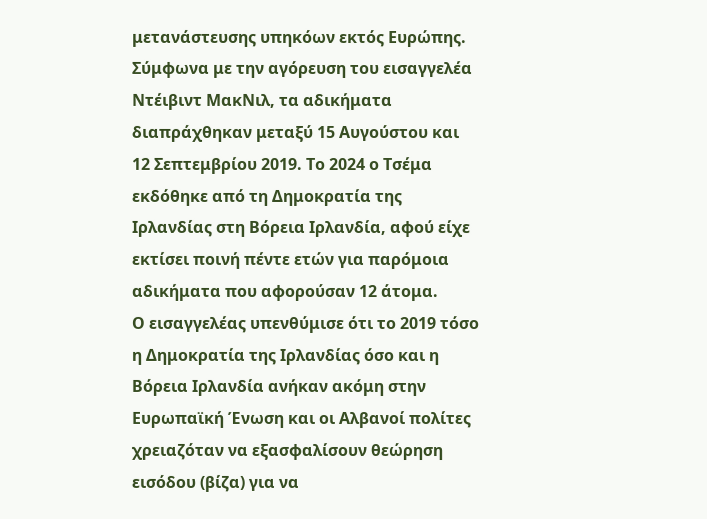μετανάστευσης υπηκόων εκτός Ευρώπης.
Σύμφωνα με την αγόρευση του εισαγγελέα Ντέιβιντ ΜακΝιλ, τα αδικήματα διαπράχθηκαν μεταξύ 15 Αυγούστου και 12 Σεπτεμβρίου 2019. Το 2024 ο Τσέμα εκδόθηκε από τη Δημοκρατία της Ιρλανδίας στη Βόρεια Ιρλανδία, αφού είχε εκτίσει ποινή πέντε ετών για παρόμοια αδικήματα που αφορούσαν 12 άτομα.
Ο εισαγγελέας υπενθύμισε ότι το 2019 τόσο η Δημοκρατία της Ιρλανδίας όσο και η Βόρεια Ιρλανδία ανήκαν ακόμη στην Ευρωπαϊκή Ένωση και οι Αλβανοί πολίτες χρειαζόταν να εξασφαλίσουν θεώρηση εισόδου (βίζα) για να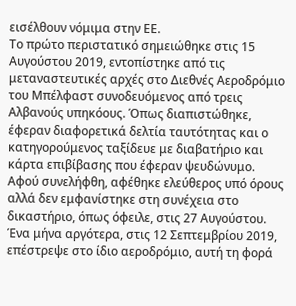εισέλθουν νόμιμα στην ΕΕ.
Το πρώτο περιστατικό σημειώθηκε στις 15 Αυγούστου 2019, εντοπίστηκε από τις μεταναστευτικές αρχές στο Διεθνές Αεροδρόμιο του Μπέλφαστ συνοδευόμενος από τρεις Αλβανούς υπηκόους. Όπως διαπιστώθηκε, έφεραν διαφορετικά δελτία ταυτότητας και ο κατηγορούμενος ταξίδευε με διαβατήριο και κάρτα επιβίβασης που έφεραν ψευδώνυμο.
Αφού συνελήφθη, αφέθηκε ελεύθερος υπό όρους αλλά δεν εμφανίστηκε στη συνέχεια στο δικαστήριο, όπως όφειλε, στις 27 Αυγούστου.
Ένα μήνα αργότερα, στις 12 Σεπτεμβρίου 2019, επέστρεψε στο ίδιο αεροδρόμιο, αυτή τη φορά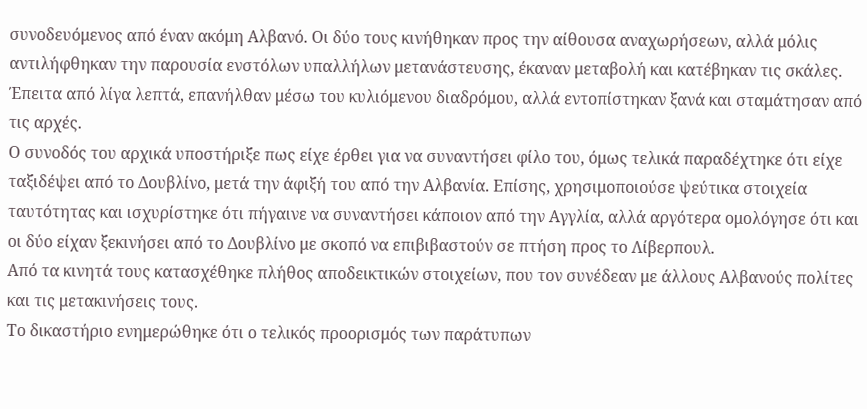συνοδευόμενος από έναν ακόμη Αλβανό. Οι δύο τους κινήθηκαν προς την αίθουσα αναχωρήσεων, αλλά μόλις αντιλήφθηκαν την παρουσία ενστόλων υπαλλήλων μετανάστευσης, έκαναν μεταβολή και κατέβηκαν τις σκάλες. Έπειτα από λίγα λεπτά, επανήλθαν μέσω του κυλιόμενου διαδρόμου, αλλά εντοπίστηκαν ξανά και σταμάτησαν από τις αρχές.
Ο συνοδός του αρχικά υποστήριξε πως είχε έρθει για να συναντήσει φίλο του, όμως τελικά παραδέχτηκε ότι είχε ταξιδέψει από το Δουβλίνο, μετά την άφιξή του από την Αλβανία. Επίσης, χρησιμοποιούσε ψεύτικα στοιχεία ταυτότητας και ισχυρίστηκε ότι πήγαινε να συναντήσει κάποιον από την Αγγλία, αλλά αργότερα ομολόγησε ότι και οι δύο είχαν ξεκινήσει από το Δουβλίνο με σκοπό να επιβιβαστούν σε πτήση προς το Λίβερπουλ.
Από τα κινητά τους κατασχέθηκε πλήθος αποδεικτικών στοιχείων, που τον συνέδεαν με άλλους Αλβανούς πολίτες και τις μετακινήσεις τους.
Το δικαστήριο ενημερώθηκε ότι ο τελικός προορισμός των παράτυπων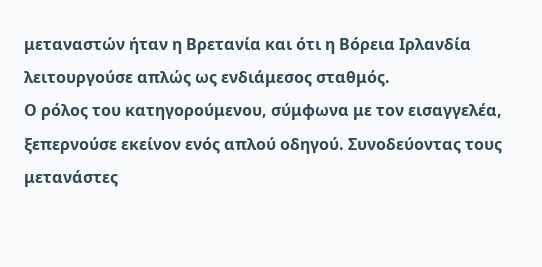μεταναστών ήταν η Βρετανία και ότι η Βόρεια Ιρλανδία λειτουργούσε απλώς ως ενδιάμεσος σταθμός.
Ο ρόλος του κατηγορούμενου, σύμφωνα με τον εισαγγελέα, ξεπερνούσε εκείνον ενός απλού οδηγού. Συνοδεύοντας τους μετανάστες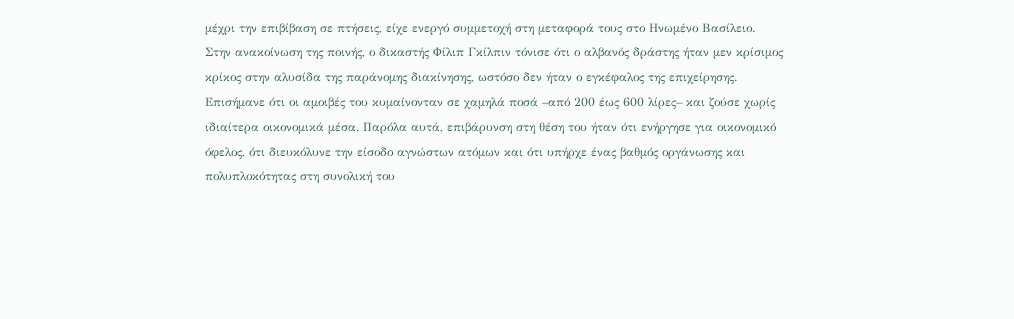μέχρι την επιβίβαση σε πτήσεις, είχε ενεργό συμμετοχή στη μεταφορά τους στο Ηνωμένο Βασίλειο.
Στην ανακοίνωση της ποινής, ο δικαστής Φίλιπ Γκίλπιν τόνισε ότι ο αλβανός δράστης ήταν μεν κρίσιμος κρίκος στην αλυσίδα της παράνομης διακίνησης, ωστόσο δεν ήταν ο εγκέφαλος της επιχείρησης.
Επισήμανε ότι οι αμοιβές του κυμαίνονταν σε χαμηλά ποσά –από 200 έως 600 λίρες– και ζούσε χωρίς ιδιαίτερα οικονομικά μέσα. Παρόλα αυτά, επιβάρυνση στη θέση του ήταν ότι ενήργησε για οικονομικό όφελος, ότι διευκόλυνε την είσοδο αγνώστων ατόμων και ότι υπήρχε ένας βαθμός οργάνωσης και πολυπλοκότητας στη συνολική του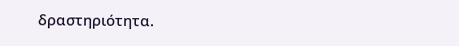δραστηριότητα.